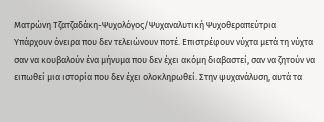Ματρώνη Τζατζαδάκη-Ψυχολόγος/Ψυχαναλυτική Ψυχοθεραπεύτρια
Υπάρχουν όνειρα που δεν τελειώνουν ποτέ. Επιστρέφουν νύχτα μετά τη νύχτα σαν να κουβαλούν ένα μήνυμα που δεν έχει ακόμη διαβαστεί, σαν να ζητούν να ειπωθεί μια ιστορία που δεν έχει ολοκληρωθεί. Στην ψυχανάλυση, αυτά τα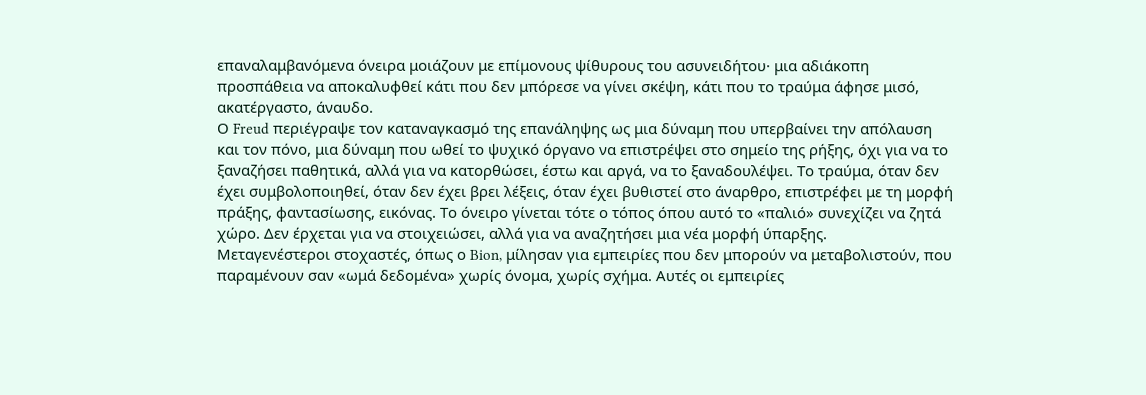επαναλαμβανόμενα όνειρα μοιάζουν με επίμονους ψίθυρους του ασυνειδήτου· μια αδιάκοπη προσπάθεια να αποκαλυφθεί κάτι που δεν μπόρεσε να γίνει σκέψη, κάτι που το τραύμα άφησε μισό, ακατέργαστο, άναυδο.
Ο Freud περιέγραψε τον καταναγκασμό της επανάληψης ως μια δύναμη που υπερβαίνει την απόλαυση και τον πόνο, μια δύναμη που ωθεί το ψυχικό όργανο να επιστρέψει στο σημείο της ρήξης, όχι για να το ξαναζήσει παθητικά, αλλά για να κατορθώσει, έστω και αργά, να το ξαναδουλέψει. Το τραύμα, όταν δεν έχει συμβολοποιηθεί, όταν δεν έχει βρει λέξεις, όταν έχει βυθιστεί στο άναρθρο, επιστρέφει με τη μορφή πράξης, φαντασίωσης, εικόνας. Το όνειρο γίνεται τότε ο τόπος όπου αυτό το «παλιό» συνεχίζει να ζητά χώρο. Δεν έρχεται για να στοιχειώσει, αλλά για να αναζητήσει μια νέα μορφή ύπαρξης.
Μεταγενέστεροι στοχαστές, όπως ο Bion, μίλησαν για εμπειρίες που δεν μπορούν να μεταβολιστούν, που παραμένουν σαν «ωμά δεδομένα» χωρίς όνομα, χωρίς σχήμα. Αυτές οι εμπειρίες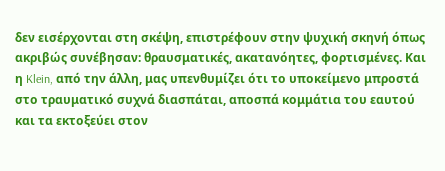δεν εισέρχονται στη σκέψη, επιστρέφουν στην ψυχική σκηνή όπως ακριβώς συνέβησαν: θραυσματικές, ακατανόητες, φορτισμένες. Και η Klein, από την άλλη, μας υπενθυμίζει ότι το υποκείμενο μπροστά στο τραυματικό συχνά διασπάται, αποσπά κομμάτια του εαυτού και τα εκτοξεύει στον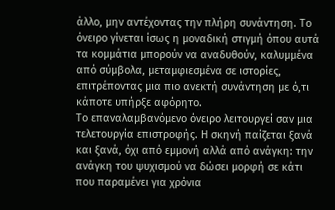άλλο, μην αντέχοντας την πλήρη συνάντηση. Το όνειρο γίνεται ίσως η μοναδική στιγμή όπου αυτά τα κομμάτια μπορούν να αναδυθούν, καλυμμένα από σύμβολα, μεταμφιεσμένα σε ιστορίες, επιτρέποντας μια πιο ανεκτή συνάντηση με ό,τι κάποτε υπήρξε αφόρητο.
Το επαναλαμβανόμενο όνειρο λειτουργεί σαν μια τελετουργία επιστροφής. Η σκηνή παίζεται ξανά και ξανά, όχι από εμμονή αλλά από ανάγκη: την ανάγκη του ψυχισμού να δώσει μορφή σε κάτι που παραμένει για χρόνια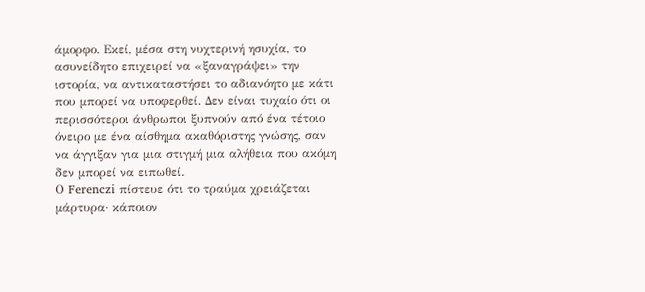άμορφο. Εκεί, μέσα στη νυχτερινή ησυχία, το ασυνείδητο επιχειρεί να «ξαναγράψει» την ιστορία, να αντικαταστήσει το αδιανόητο με κάτι που μπορεί να υποφερθεί. Δεν είναι τυχαίο ότι οι περισσότεροι άνθρωποι ξυπνούν από ένα τέτοιο όνειρο με ένα αίσθημα ακαθόριστης γνώσης, σαν να άγγιξαν για μια στιγμή μια αλήθεια που ακόμη δεν μπορεί να ειπωθεί.
Ο Ferenczi πίστευε ότι το τραύμα χρειάζεται μάρτυρα· κάποιον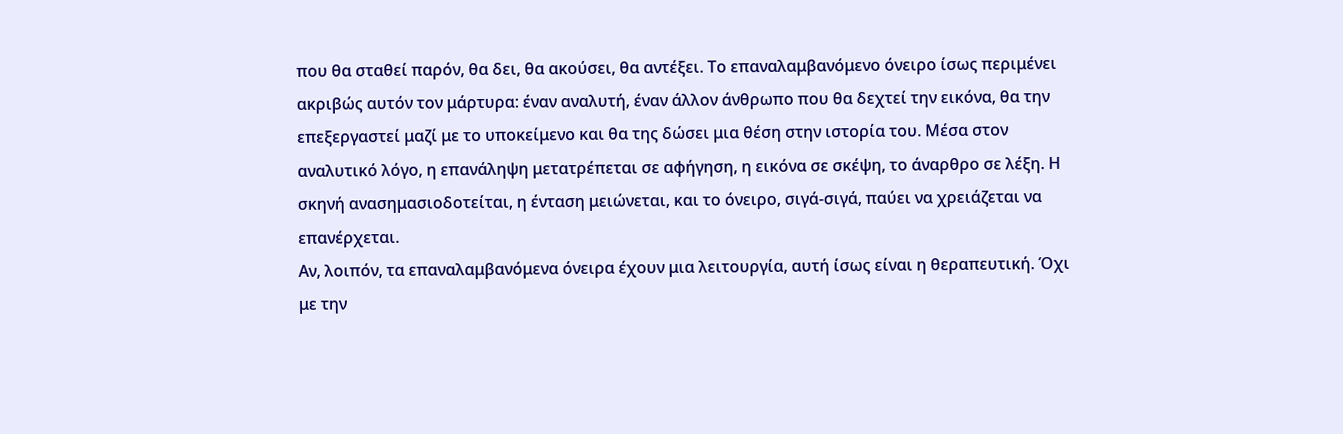που θα σταθεί παρόν, θα δει, θα ακούσει, θα αντέξει. Το επαναλαμβανόμενο όνειρο ίσως περιμένει ακριβώς αυτόν τον μάρτυρα: έναν αναλυτή, έναν άλλον άνθρωπο που θα δεχτεί την εικόνα, θα την επεξεργαστεί μαζί με το υποκείμενο και θα της δώσει μια θέση στην ιστορία του. Μέσα στον αναλυτικό λόγο, η επανάληψη μετατρέπεται σε αφήγηση, η εικόνα σε σκέψη, το άναρθρο σε λέξη. Η σκηνή ανασημασιοδοτείται, η ένταση μειώνεται, και το όνειρο, σιγά-σιγά, παύει να χρειάζεται να επανέρχεται.
Αν, λοιπόν, τα επαναλαμβανόμενα όνειρα έχουν μια λειτουργία, αυτή ίσως είναι η θεραπευτική. Όχι με την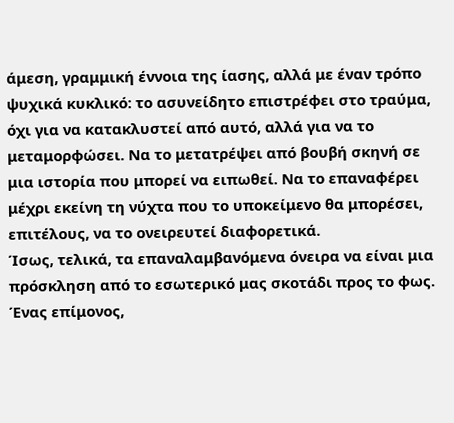άμεση, γραμμική έννοια της ίασης, αλλά με έναν τρόπο ψυχικά κυκλικό: το ασυνείδητο επιστρέφει στο τραύμα, όχι για να κατακλυστεί από αυτό, αλλά για να το μεταμορφώσει. Να το μετατρέψει από βουβή σκηνή σε μια ιστορία που μπορεί να ειπωθεί. Να το επαναφέρει μέχρι εκείνη τη νύχτα που το υποκείμενο θα μπορέσει, επιτέλους, να το ονειρευτεί διαφορετικά.
Ίσως, τελικά, τα επαναλαμβανόμενα όνειρα να είναι μια πρόσκληση από το εσωτερικό μας σκοτάδι προς το φως. Ένας επίμονος,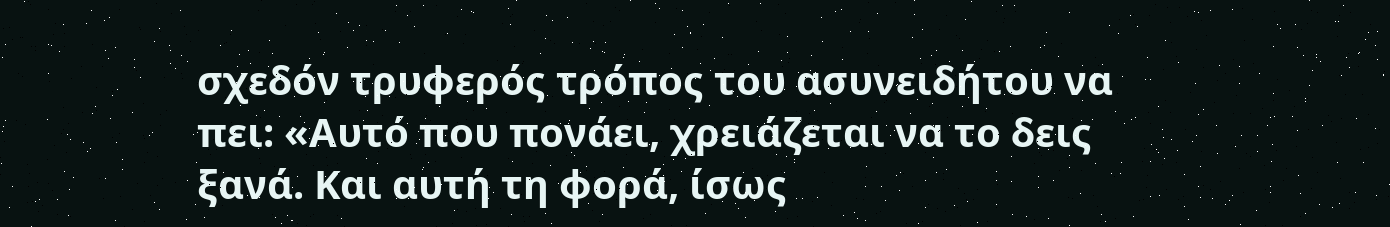σχεδόν τρυφερός τρόπος του ασυνειδήτου να πει: «Αυτό που πονάει, χρειάζεται να το δεις ξανά. Και αυτή τη φορά, ίσως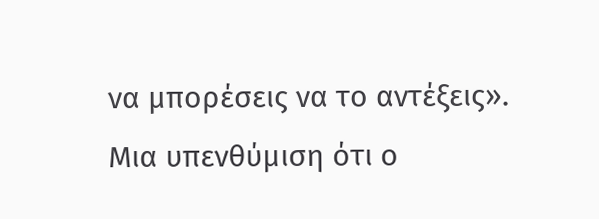να μπορέσεις να το αντέξεις».
Μια υπενθύμιση ότι ο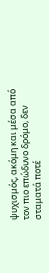ψυχισμός, ακόμη και μέσα από τον πιο επώδυνο δρόμο, δεν σταματά ποτέ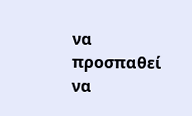να προσπαθεί να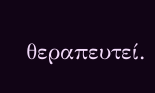θεραπευτεί.